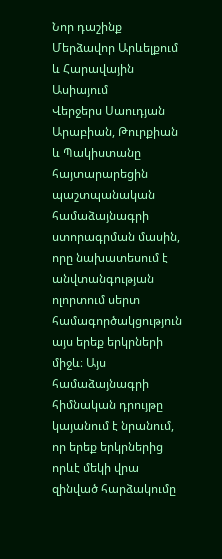Նոր դաշինք Մերձավոր Արևելքում և Հարավային Ասիայում
Վերջերս Սաուդյան Արաբիան, Թուրքիան և Պակիստանը հայտարարեցին պաշտպանական համաձայնագրի ստորագրման մասին, որը նախատեսում է անվտանգության ոլորտում սերտ համագործակցություն այս երեք երկրների միջև։ Այս համաձայնագրի հիմնական դրույթը կայանում է նրանում, որ երեք երկրներից որևէ մեկի վրա զինված հարձակումը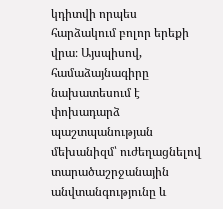կդիտվի որպես հարձակում բոլոր երեքի վրա։ Այսպիսով, համաձայնագիրը նախատեսում է փոխադարձ պաշտպանության մեխանիզմ՝ ուժեղացնելով տարածաշրջանային անվտանգությունը և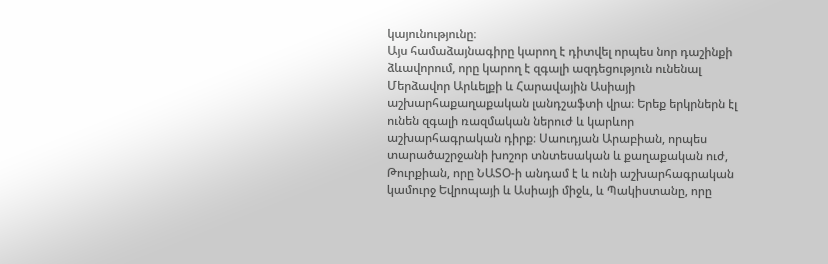կայունությունը։
Այս համաձայնագիրը կարող է դիտվել որպես նոր դաշինքի ձևավորում, որը կարող է զգալի ազդեցություն ունենալ Մերձավոր Արևելքի և Հարավային Ասիայի աշխարհաքաղաքական լանդշաֆտի վրա։ Երեք երկրներն էլ ունեն զգալի ռազմական ներուժ և կարևոր աշխարհագրական դիրք։ Սաուդյան Արաբիան, որպես տարածաշրջանի խոշոր տնտեսական և քաղաքական ուժ, Թուրքիան, որը ՆԱՏՕ-ի անդամ է և ունի աշխարհագրական կամուրջ Եվրոպայի և Ասիայի միջև, և Պակիստանը, որը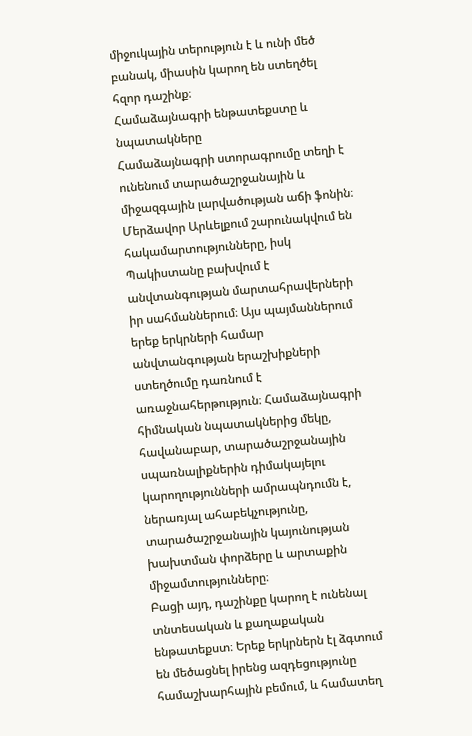միջուկային տերություն է և ունի մեծ բանակ, միասին կարող են ստեղծել հզոր դաշինք։
Համաձայնագրի ենթատեքստը և նպատակները
Համաձայնագրի ստորագրումը տեղի է ունենում տարածաշրջանային և միջազգային լարվածության աճի ֆոնին։ Մերձավոր Արևելքում շարունակվում են հակամարտությունները, իսկ Պակիստանը բախվում է անվտանգության մարտահրավերների իր սահմաններում։ Այս պայմաններում երեք երկրների համար անվտանգության երաշխիքների ստեղծումը դառնում է առաջնահերթություն։ Համաձայնագրի հիմնական նպատակներից մեկը, հավանաբար, տարածաշրջանային սպառնալիքներին դիմակայելու կարողությունների ամրապնդումն է, ներառյալ ահաբեկչությունը, տարածաշրջանային կայունության խախտման փորձերը և արտաքին միջամտությունները։
Բացի այդ, դաշինքը կարող է ունենալ տնտեսական և քաղաքական ենթատեքստ։ Երեք երկրներն էլ ձգտում են մեծացնել իրենց ազդեցությունը համաշխարհային բեմում, և համատեղ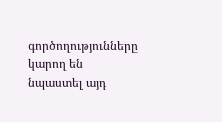գործողությունները կարող են նպաստել այդ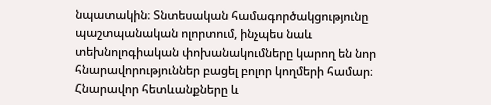նպատակին։ Տնտեսական համագործակցությունը պաշտպանական ոլորտում, ինչպես նաև տեխնոլոգիական փոխանակումները կարող են նոր հնարավորություններ բացել բոլոր կողմերի համար։
Հնարավոր հետևանքները և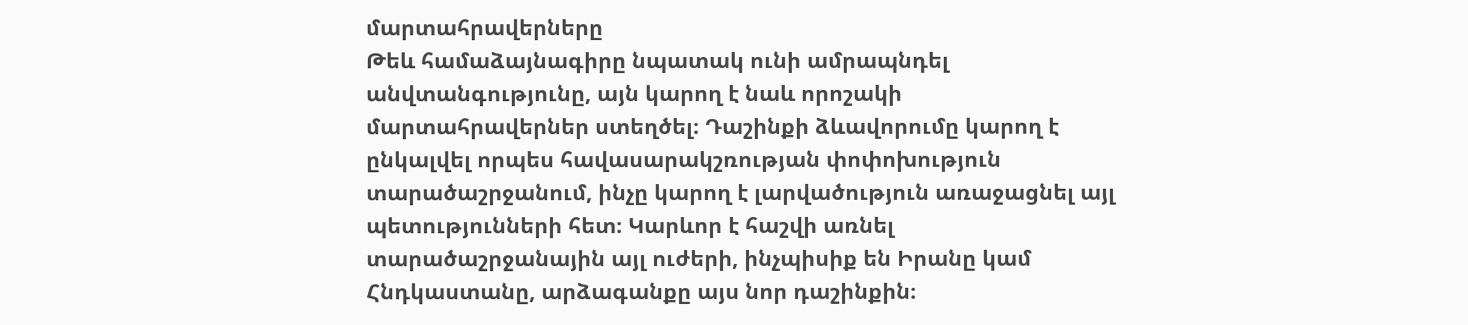մարտահրավերները
Թեև համաձայնագիրը նպատակ ունի ամրապնդել անվտանգությունը, այն կարող է նաև որոշակի մարտահրավերներ ստեղծել։ Դաշինքի ձևավորումը կարող է ընկալվել որպես հավասարակշռության փոփոխություն տարածաշրջանում, ինչը կարող է լարվածություն առաջացնել այլ պետությունների հետ։ Կարևոր է հաշվի առնել տարածաշրջանային այլ ուժերի, ինչպիսիք են Իրանը կամ Հնդկաստանը, արձագանքը այս նոր դաշինքին։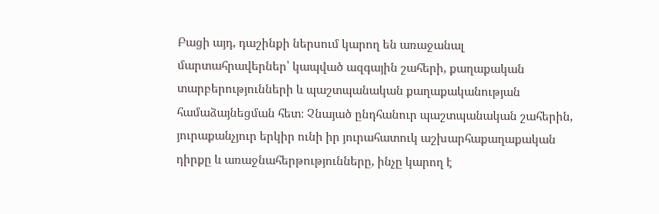Բացի այդ, դաշինքի ներսում կարող են առաջանալ մարտահրավերներ՝ կապված ազգային շահերի, քաղաքական տարբերությունների և պաշտպանական քաղաքականության համաձայնեցման հետ։ Չնայած ընդհանուր պաշտպանական շահերին, յուրաքանչյուր երկիր ունի իր յուրահատուկ աշխարհաքաղաքական դիրքը և առաջնահերթությունները, ինչը կարող է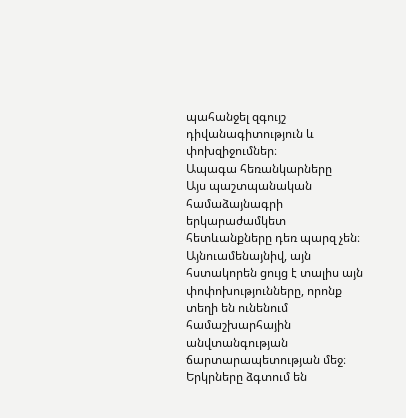պահանջել զգույշ դիվանագիտություն և փոխզիջումներ։
Ապագա հեռանկարները
Այս պաշտպանական համաձայնագրի երկարաժամկետ հետևանքները դեռ պարզ չեն։ Այնուամենայնիվ, այն հստակորեն ցույց է տալիս այն փոփոխությունները, որոնք տեղի են ունենում համաշխարհային անվտանգության ճարտարապետության մեջ։ Երկրները ձգտում են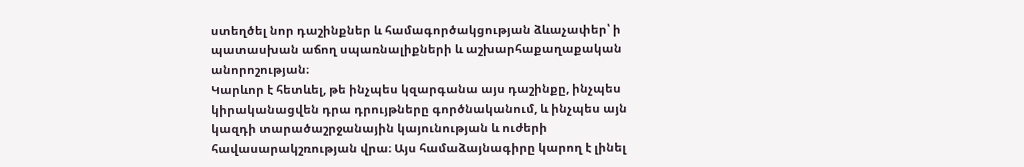ստեղծել նոր դաշինքներ և համագործակցության ձևաչափեր՝ ի պատասխան աճող սպառնալիքների և աշխարհաքաղաքական անորոշության։
Կարևոր է հետևել, թե ինչպես կզարգանա այս դաշինքը, ինչպես կիրականացվեն դրա դրույթները գործնականում, և ինչպես այն կազդի տարածաշրջանային կայունության և ուժերի հավասարակշռության վրա։ Այս համաձայնագիրը կարող է լինել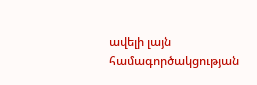ավելի լայն համագործակցության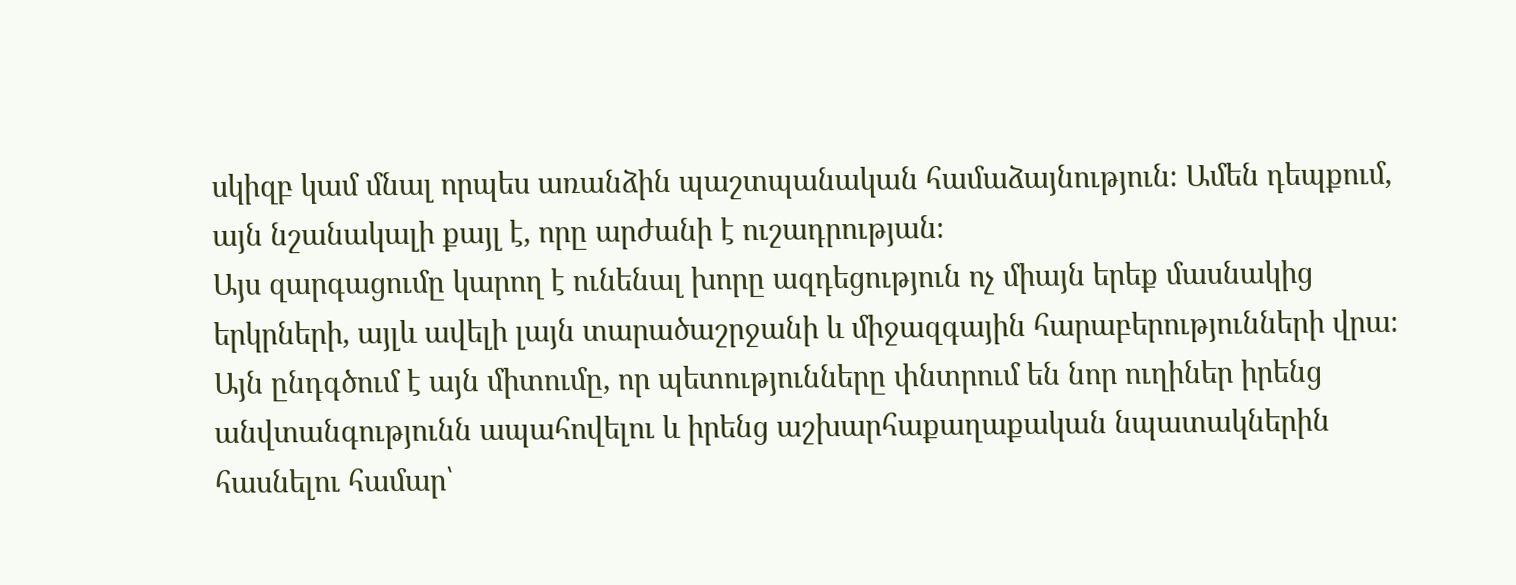սկիզբ կամ մնալ որպես առանձին պաշտպանական համաձայնություն։ Ամեն դեպքում, այն նշանակալի քայլ է, որը արժանի է ուշադրության։
Այս զարգացումը կարող է ունենալ խորը ազդեցություն ոչ միայն երեք մասնակից երկրների, այլև ավելի լայն տարածաշրջանի և միջազգային հարաբերությունների վրա։ Այն ընդգծում է այն միտումը, որ պետությունները փնտրում են նոր ուղիներ իրենց անվտանգությունն ապահովելու և իրենց աշխարհաքաղաքական նպատակներին հասնելու համար՝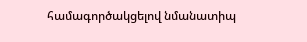համագործակցելով նմանատիպ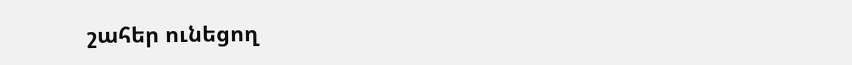շահեր ունեցող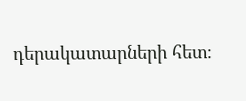դերակատարների հետ։